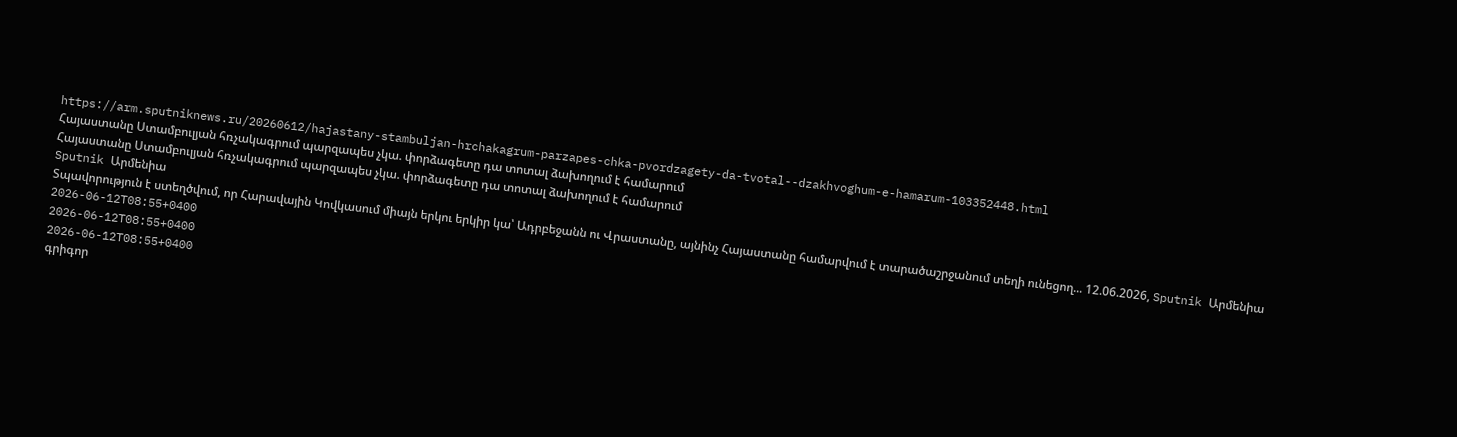https://arm.sputniknews.ru/20260612/hajastany-stambuljan-hrchakagrum-parzapes-chka-pvordzagety-da-tvotal--dzakhvoghum-e-hamarum-103352448.html
Հայաստանը Ստամբուլյան հռչակագրում պարզապես չկա. փորձագետը դա տոտալ ձախողում է համարում
Հայաստանը Ստամբուլյան հռչակագրում պարզապես չկա. փորձագետը դա տոտալ ձախողում է համարում
Sputnik Արմենիա
Տպավորություն է ստեղծվում, որ Հարավային Կովկասում միայն երկու երկիր կա՝ Ադրբեջանն ու Վրաստանը, այնինչ Հայաստանը համարվում է տարածաշրջանում տեղի ունեցող... 12.06.2026, Sputnik Արմենիա
2026-06-12T08:55+0400
2026-06-12T08:55+0400
2026-06-12T08:55+0400
գրիգոր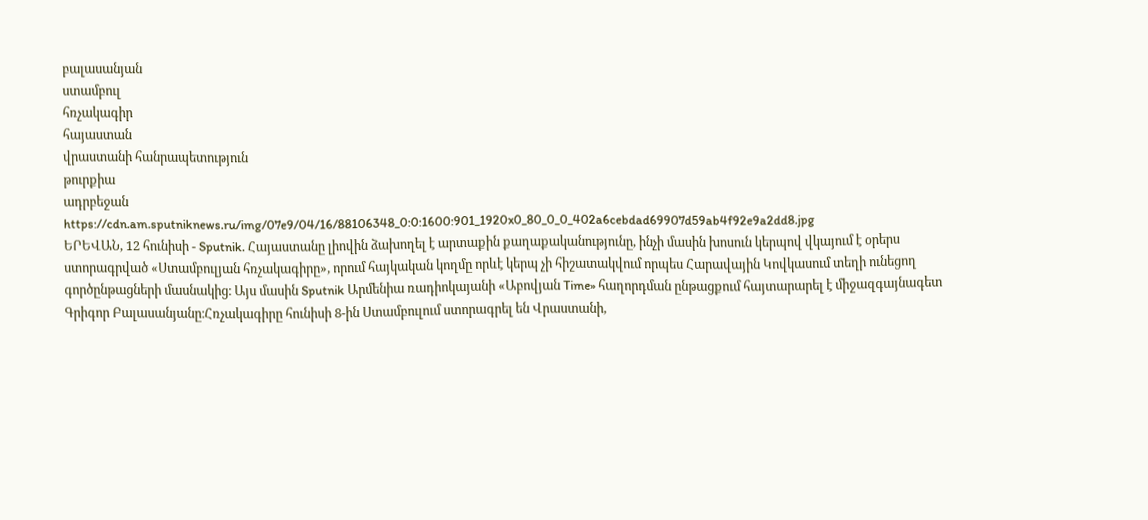բալասանյան
ստամբուլ
հռչակագիր
հայաստան
վրաստանի հանրապետություն
թուրքիա
ադրբեջան
https://cdn.am.sputniknews.ru/img/07e9/04/16/88106348_0:0:1600:901_1920x0_80_0_0_402a6cebdad69907d59ab4f92e9a2dd8.jpg
ԵՐԵՎԱՆ, 12 հունիսի - Sputnik. Հայաստանը լիովին ձախողել է արտաքին քաղաքականությունը, ինչի մասին խոսուն կերպով վկայում է օրերս ստորագրված «Ստամբուլյան հռչակագիրը», որում հայկական կողմը որևէ կերպ չի հիշատակվում որպես Հարավային Կովկասում տեղի ունեցող գործընթացների մասնակից։ Այս մասին Sputnik Արմենիա ռադիոկայանի «Աբովյան Time» հաղորդման ընթացքում հայտարարել է միջազգայնագետ Գրիգոր Բալասանյանը։Հռչակագիրը հունիսի 8-ին Ստամբուլում ստորագրել են Վրաստանի,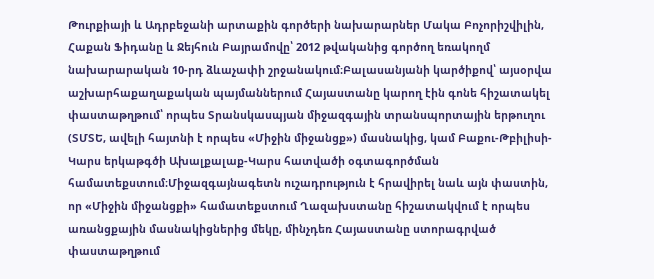Թուրքիայի և Ադրբեջանի արտաքին գործերի նախարարներ Մակա Բոչորիշվիլին, Հաքան Ֆիդանը և Ջեյհուն Բայրամովը՝ 2012 թվականից գործող եռակողմ նախարարական 10-րդ ձևաչափի շրջանակում։Բալասանյանի կարծիքով՝ այսօրվա աշխարհաքաղաքական պայմաններում Հայաստանը կարող էին գոնե հիշատակել փաստաթղթում՝ որպես Տրանսկասպյան միջազգային տրանսպորտային երթուղու (ՏՄՏԵ, ավելի հայտնի է որպես «Միջին միջանցք») մասնակից, կամ Բաքու-Թբիլիսի-Կարս երկաթգծի Ախալքալաք-Կարս հատվածի օգտագործման համատեքստում։Միջազգայնագետն ուշադրություն է հրավիրել նաև այն փաստին, որ «Միջին միջանցքի» համատեքստում Ղազախստանը հիշատակվում է որպես առանցքային մասնակիցներից մեկը, մինչդեռ Հայաստանը ստորագրված փաստաթղթում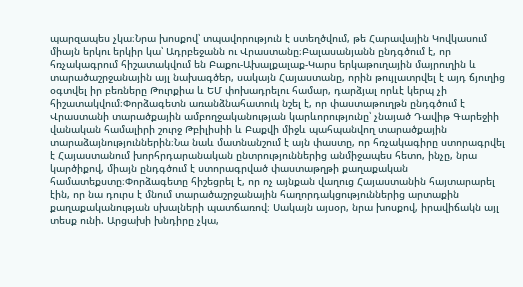պարզապես չկա։Նրա խոսքով՝ տպավորություն է ստեղծվում, թե Հարավային Կովկասում միայն երկու երկիր կա՝ Ադրբեջանն ու Վրաստանը։Բալասանյանն ընդգծում է, որ հռչակագրում հիշատակվում են Բաքու-Ախալքալաք-Կարս երկաթուղային մայրուղին և տարածաշրջանային այլ նախագծեր, սակայն Հայաստանը, որին թույլատրվել է այդ ճյուղից օգտվել իր բեռները Թուրքիա և ԵՄ փոխադրելու համար, դարձյալ որևէ կերպ չի հիշատակվում։Փորձագետն առանձնահատուկ նշել է, որ փաստաթուղթն ընդգծում է Վրաստանի տարածքային ամբողջականության կարևորությունը՝ չնայած Դավիթ Գարեջիի վանական համալիրի շուրջ Թբիլիսիի և Բաքվի միջև պահպանվող տարածքային տարաձայնություններին։Նա նաև մատնանշում է այն փաստը, որ հռչակագիրը ստորագրվել է Հայաստանում խորհրդարանական ընտրություններից անմիջապես հետո, ինչը, նրա կարծիքով, միայն ընդգծում է ստորագրված փաստաթղթի քաղաքական համատեքստը։Փորձագետը հիշեցրել է, որ ոչ այնքան վաղուց Հայաստանին հայտարարել էին, որ նա դուրս է մնում տարածաշրջանային հաղորդակցություններից արտաքին քաղաքականության սխալների պատճառով։ Սակայն այսօր, նրա խոսքով, իրավիճակն այլ տեսք ունի. Արցախի խնդիրը չկա,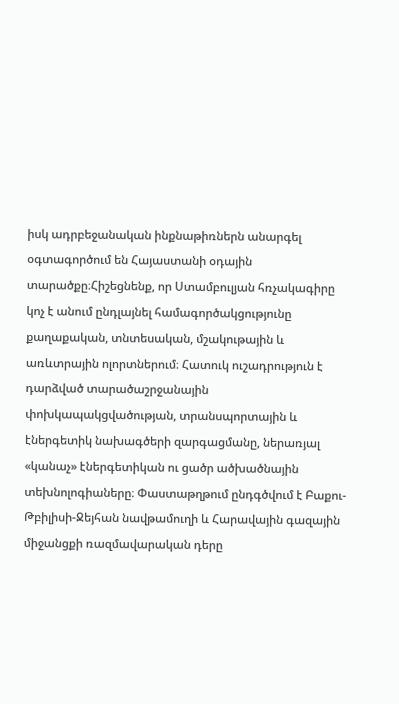իսկ ադրբեջանական ինքնաթիռներն անարգել օգտագործում են Հայաստանի օդային տարածքը։Հիշեցնենք, որ Ստամբուլյան հռչակագիրը կոչ է անում ընդլայնել համագործակցությունը քաղաքական, տնտեսական, մշակութային և առևտրային ոլորտներում։ Հատուկ ուշադրություն է դարձված տարածաշրջանային փոխկապակցվածության, տրանսպորտային և էներգետիկ նախագծերի զարգացմանը, ներառյալ «կանաչ» էներգետիկան ու ցածր ածխածնային տեխնոլոգիաները։ Փաստաթղթում ընդգծվում է Բաքու-Թբիլիսի-Ջեյհան նավթամուղի և Հարավային գազային միջանցքի ռազմավարական դերը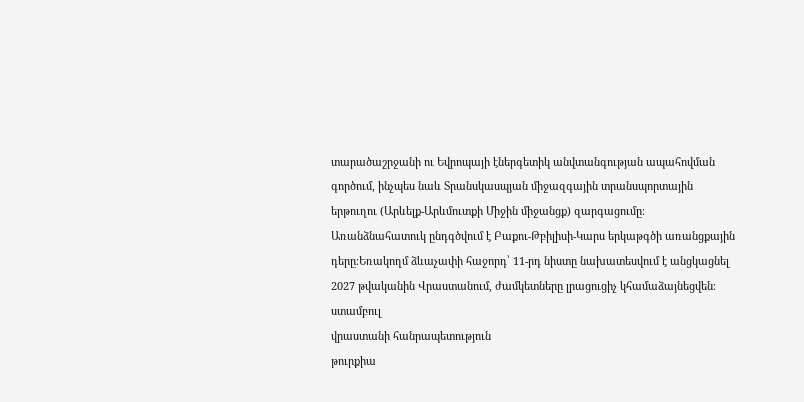տարածաշրջանի ու Եվրոպայի էներգետիկ անվտանգության ապահովման գործում, ինչպես նաև Տրանսկասպյան միջազգային տրանսպորտային երթուղու (Արևելք-Արևմուտքի Միջին միջանցք) զարգացումը։ Առանձնահատուկ ընդգծվում է Բաքու-Թբիլիսի-Կարս երկաթգծի առանցքային դերը։Եռակողմ ձևաչափի հաջորդ՝ 11-րդ նիստը նախատեսվում է անցկացնել 2027 թվականին Վրաստանում, ժամկետները լրացուցիչ կհամաձայնեցվեն։
ստամբուլ
վրաստանի հանրապետություն
թուրքիա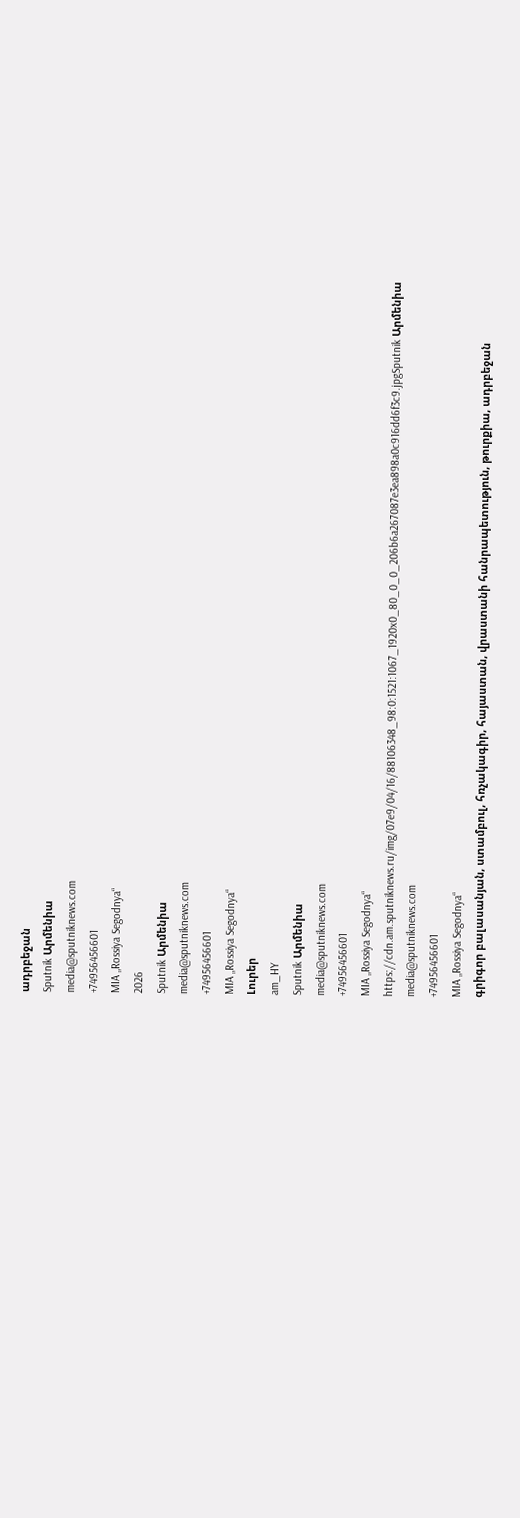ադրբեջան
Sputnik Արմենիա
media@sputniknews.com
+74956456601
MIA „Rossiya Segodnya“
2026
Sputnik Արմենիա
media@sputniknews.com
+74956456601
MIA „Rossiya Segodnya“
Լուրեր
am_HY
Sputnik Արմենիա
media@sputniknews.com
+74956456601
MIA „Rossiya Segodnya“
https://cdn.am.sputniknews.ru/img/07e9/04/16/88106348_98:0:1521:1067_1920x0_80_0_0_206b6a267087e3ea898a0c916dd6f3c9.jpgSputnik Արմենիա
media@sputniknews.com
+74956456601
MIA „Rossiya Segodnya“
գրիգոր բալասանյան, ստամբուլ, հռչակագիր, հայաստան, վրաստանի հանրապետություն, թուրքիա, ադրբեջան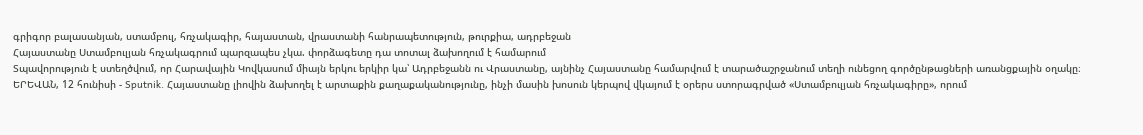գրիգոր բալասանյան, ստամբուլ, հռչակագիր, հայաստան, վրաստանի հանրապետություն, թուրքիա, ադրբեջան
Հայաստանը Ստամբուլյան հռչակագրում պարզապես չկա. փորձագետը դա տոտալ ձախողում է համարում
Տպավորություն է ստեղծվում, որ Հարավային Կովկասում միայն երկու երկիր կա՝ Ադրբեջանն ու Վրաստանը, այնինչ Հայաստանը համարվում է տարածաշրջանում տեղի ունեցող գործընթացների առանցքային օղակը։
ԵՐԵՎԱՆ, 12 հունիսի - Sputnik. Հայաստանը լիովին ձախողել է արտաքին քաղաքականությունը, ինչի մասին խոսուն կերպով վկայում է օրերս ստորագրված «Ստամբուլյան հռչակագիրը», որում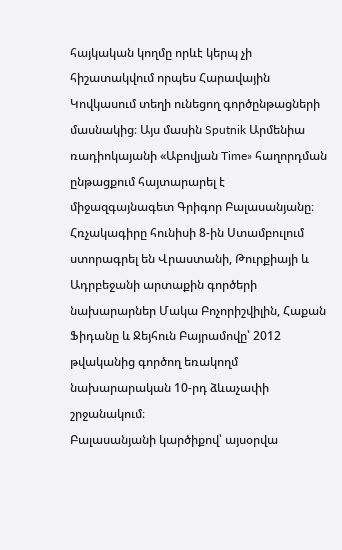հայկական կողմը որևէ կերպ չի հիշատակվում որպես Հարավային Կովկասում տեղի ունեցող գործընթացների մասնակից։ Այս մասին Sputnik Արմենիա ռադիոկայանի «Աբովյան Time» հաղորդման ընթացքում հայտարարել է միջազգայնագետ Գրիգոր Բալասանյանը։
Հռչակագիրը հունիսի 8-ին Ստամբուլում ստորագրել են Վրաստանի, Թուրքիայի և Ադրբեջանի արտաքին գործերի նախարարներ Մակա Բոչորիշվիլին, Հաքան Ֆիդանը և Ջեյհուն Բայրամովը՝ 2012 թվականից գործող եռակողմ նախարարական 10-րդ ձևաչափի շրջանակում։
Բալասանյանի կարծիքով՝ այսօրվա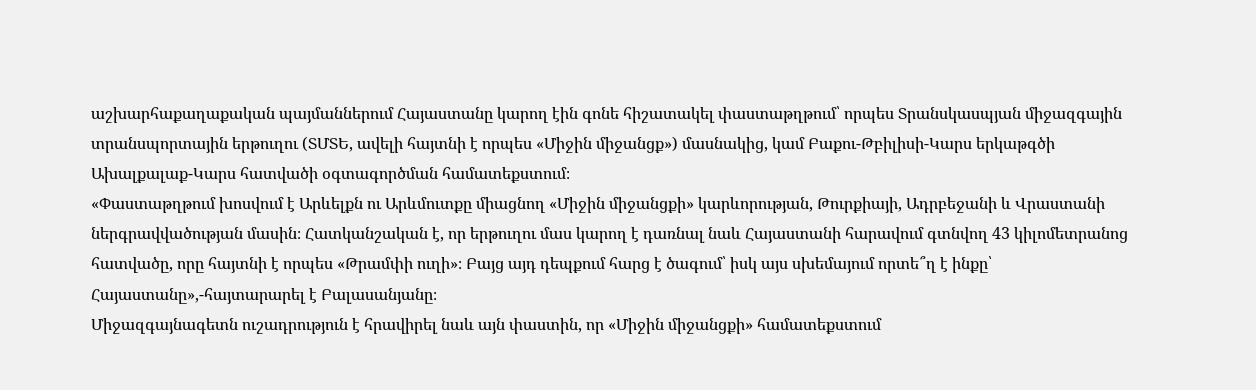աշխարհաքաղաքական պայմաններում Հայաստանը կարող էին գոնե հիշատակել փաստաթղթում՝ որպես Տրանսկասպյան միջազգային տրանսպորտային երթուղու (ՏՄՏԵ, ավելի հայտնի է որպես «Միջին միջանցք») մասնակից, կամ Բաքու-Թբիլիսի-Կարս երկաթգծի Ախալքալաք-Կարս հատվածի օգտագործման համատեքստում։
«Փաստաթղթում խոսվում է Արևելքն ու Արևմուտքը միացնող «Միջին միջանցքի» կարևորության, Թուրքիայի, Ադրբեջանի և Վրաստանի ներգրավվածության մասին։ Հատկանշական է, որ երթուղու մաս կարող է դառնալ նաև Հայաստանի հարավում գտնվող 43 կիլոմետրանոց հատվածը, որը հայտնի է որպես «Թրամփի ուղի»։ Բայց այդ դեպքում հարց է ծագում՝ իսկ այս սխեմայում որտե՞ղ է ինքը՝ Հայաստանը»,-հայտարարել է Բալասանյանը։
Միջազգայնագետն ուշադրություն է հրավիրել նաև այն փաստին, որ «Միջին միջանցքի» համատեքստում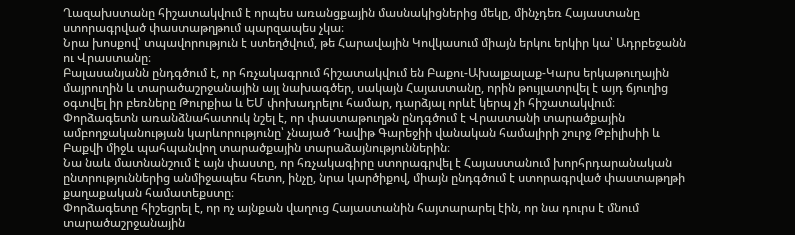Ղազախստանը հիշատակվում է որպես առանցքային մասնակիցներից մեկը, մինչդեռ Հայաստանը ստորագրված փաստաթղթում պարզապես չկա։
Նրա խոսքով՝ տպավորություն է ստեղծվում, թե Հարավային Կովկասում միայն երկու երկիր կա՝ Ադրբեջանն ու Վրաստանը։
Բալասանյանն ընդգծում է, որ հռչակագրում հիշատակվում են Բաքու-Ախալքալաք-Կարս երկաթուղային մայրուղին և տարածաշրջանային այլ նախագծեր, սակայն Հայաստանը, որին թույլատրվել է այդ ճյուղից օգտվել իր բեռները Թուրքիա և ԵՄ փոխադրելու համար, դարձյալ որևէ կերպ չի հիշատակվում։
Փորձագետն առանձնահատուկ նշել է, որ փաստաթուղթն ընդգծում է Վրաստանի տարածքային ամբողջականության կարևորությունը՝ չնայած Դավիթ Գարեջիի վանական համալիրի շուրջ Թբիլիսիի և Բաքվի միջև պահպանվող տարածքային տարաձայնություններին։
Նա նաև մատնանշում է այն փաստը, որ հռչակագիրը ստորագրվել է Հայաստանում խորհրդարանական ընտրություններից անմիջապես հետո, ինչը, նրա կարծիքով, միայն ընդգծում է ստորագրված փաստաթղթի քաղաքական համատեքստը։
Փորձագետը հիշեցրել է, որ ոչ այնքան վաղուց Հայաստանին հայտարարել էին, որ նա դուրս է մնում տարածաշրջանային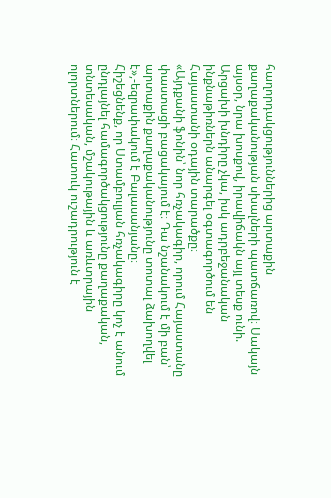հաղորդակցություններից արտաքին քաղաքականության սխալների պատճառով։ Սակայն այսօր, նրա խոսքով, իրավիճակն այլ տեսք ունի. Արցախի խնդիրը չկա, իսկ ադրբեջանական ինքնաթիռներն անարգել օգտագործում են Հայաստանի օդային տարածքը։
«Այդքանի ֆոնին՝ նոր հռչակագիր, որում Հայաստանը փաստացի բացակայում է։ Դա նշանակում է մի բան՝ արտաքին քաղաքականությունը տոտալ ձախողվել է»,-եզրափակում է Բալասանյանը։
Հիշեցնենք, որ Ստամբուլյան հռչակագիրը կոչ է անում ընդլայնել համագործակցությունը քաղաքական, տնտեսական, մշակութային և առևտրային ոլորտներում։ Հատուկ ուշադրություն է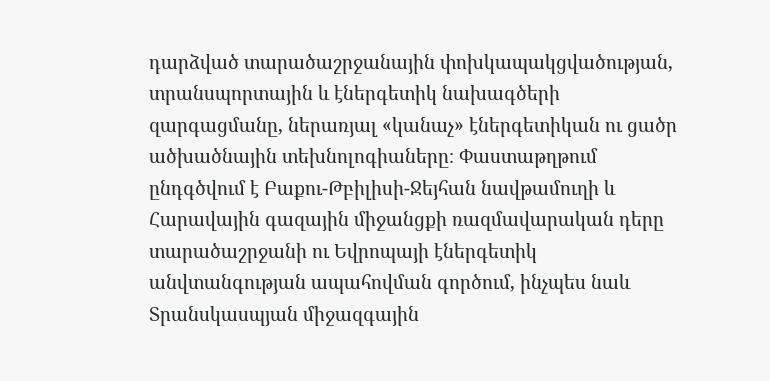դարձված տարածաշրջանային փոխկապակցվածության, տրանսպորտային և էներգետիկ նախագծերի զարգացմանը, ներառյալ «կանաչ» էներգետիկան ու ցածր ածխածնային տեխնոլոգիաները։ Փաստաթղթում ընդգծվում է Բաքու-Թբիլիսի-Ջեյհան նավթամուղի և Հարավային գազային միջանցքի ռազմավարական դերը տարածաշրջանի ու Եվրոպայի էներգետիկ անվտանգության ապահովման գործում, ինչպես նաև Տրանսկասպյան միջազգային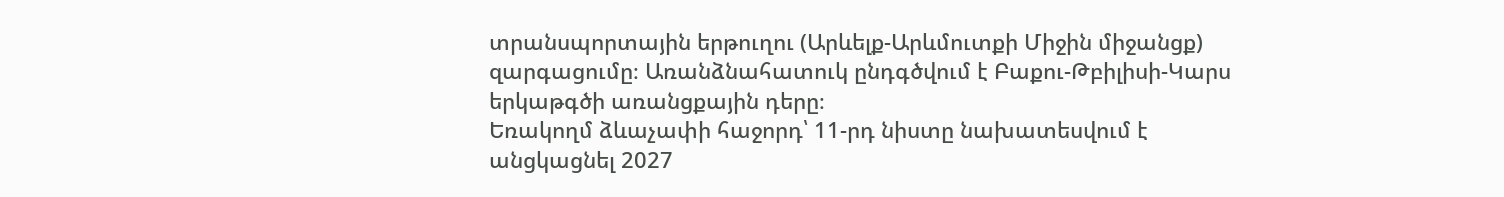տրանսպորտային երթուղու (Արևելք-Արևմուտքի Միջին միջանցք) զարգացումը։ Առանձնահատուկ ընդգծվում է Բաքու-Թբիլիսի-Կարս երկաթգծի առանցքային դերը։
Եռակողմ ձևաչափի հաջորդ՝ 11-րդ նիստը նախատեսվում է անցկացնել 2027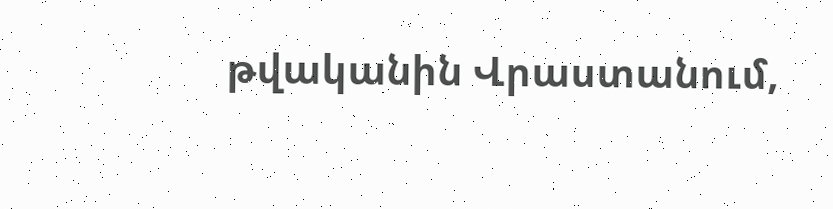թվականին Վրաստանում,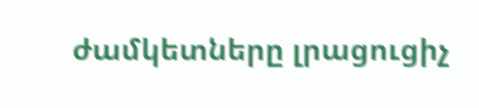ժամկետները լրացուցիչ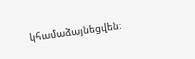կհամաձայնեցվեն։